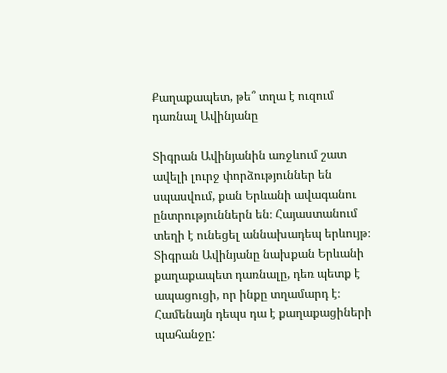Քաղաքապետ, թե՞ տղա է ուզում դառնալ Ավինյանը

Տիգրան Ավինյանին առջևում շատ ավելի լուրջ փորձություններ են սպասվում, քան Երևանի ավագանու ընտրություններն են։ Հայաստանում տեղի է ունեցել աննախադեպ երևույթ։ Տիգրան Ավինյանը նախքան Երևանի քաղաքապետ դառնալը, դեռ պետք է ապացուցի, որ ինքը տղամարդ է։ Համենայն դեպս դա է քաղաքացիների պահանջը: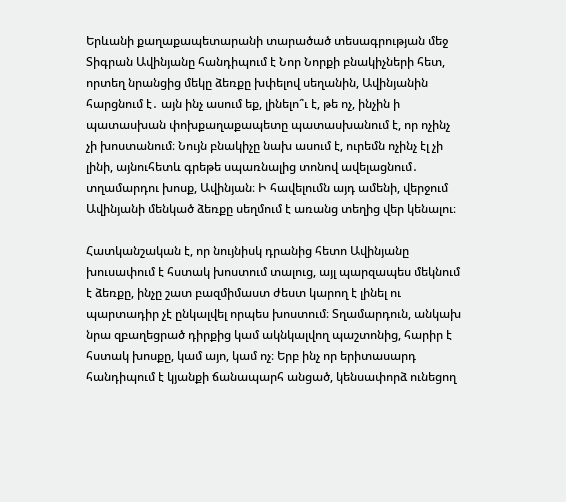Երևանի քաղաքապետարանի տարածած տեսագրության մեջ Տիգրան Ավինյանը հանդիպում է Նոր Նորքի բնակիչների հետ, որտեղ նրանցից մեկը ձեռքը խփելով սեղանին, Ավինյանին հարցնում է․ այն ինչ ասում եք, լինելո՞ւ է, թե ոչ, ինչին ի պատասխան փոխքաղաքապետը պատասխանում է, որ ոչինչ չի խոստանում։ Նույն բնակիչը նախ ասում է, ուրեմն ոչինչ էլ չի լինի, այնուհետև գրեթե սպառնալից տոնով ավելացնում․ տղամարդու խոսք, Ավինյան։ Ի հավելումն այդ ամենի, վերջում Ավինյանի մենկած ձեռքը սեղմում է առանց տեղից վեր կենալու։

Հատկանշական է, որ նույնիսկ դրանից հետո Ավինյանը խուսափում է հստակ խոստում տալուց, այլ պարզապես մեկնում է ձեռքը, ինչը շատ բազմիմաստ ժեստ կարող է լինել ու պարտադիր չէ ընկալվել որպես խոստում։ Տղամարդուն, անկախ նրա զբաղեցրած դիրքից կամ ակնկալվող պաշտոնից, հարիր է հստակ խոսքը, կամ այո, կամ ոչ։ Երբ ինչ որ երիտասարդ հանդիպում է կյանքի ճանապարհ անցած, կենսափորձ ունեցող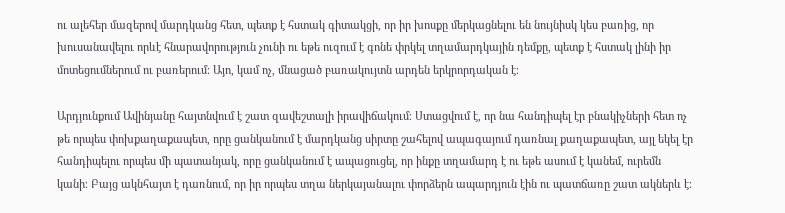ու ալեհեր մազերով մարդկանց հետ, պետք է հստակ գիտակցի, որ իր խոսքը մերկացնելու են նույնիսկ կես բառից, որ խուսանավելու որևէ հնարավորություն չունի ու եթե ուզում է գոնե փրկել տղամարդկային դեմքը, պետք է հստակ լինի իր մոտեցումներում ու բառերում։ Այո, կամ ոչ, մնացած բառակույտն արդեն երկրորդական է։

Արդյունքում Ավինյանը հայտնվում է շատ զավեշտալի իրավիճակում։ Ստացվում է, որ նա հանդիպել էր բնակիչների հետ ոչ թե որպես փոխքաղաքապետ, որը ցանկանում է մարդկանց սիրտը շահելով ապագայում դառնալ քաղաքապետ, այլ եկել էր հանդիպելու որպես մի պատանյակ, որը ցանկանում է ապացուցել, որ ինքը տղամարդ է ու եթե ասում է կանեմ, ուրեմն կանի։ Բայց ակնհայտ է դառնում, որ իր որպես տղա ներկայանալու փորձերն ապարդյուն էին ու պատճառը շատ ակներև է։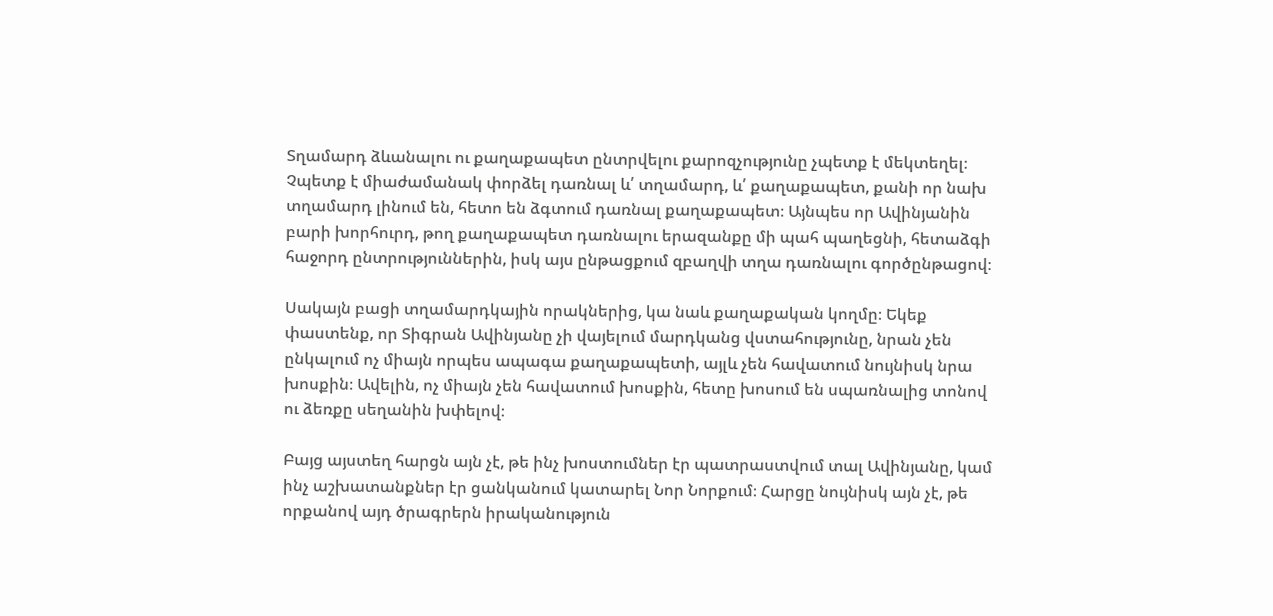Տղամարդ ձևանալու ու քաղաքապետ ընտրվելու քարոզչությունը չպետք է մեկտեղել։ Չպետք է միաժամանակ փորձել դառնալ և՛ տղամարդ, և՛ քաղաքապետ, քանի որ նախ տղամարդ լինում են, հետո են ձգտում դառնալ քաղաքապետ։ Այնպես որ Ավինյանին բարի խորհուրդ, թող քաղաքապետ դառնալու երազանքը մի պահ պաղեցնի, հետաձգի հաջորդ ընտրություններին, իսկ այս ընթացքում զբաղվի տղա դառնալու գործընթացով։

Սակայն բացի տղամարդկային որակներից, կա նաև քաղաքական կողմը։ Եկեք փաստենք, որ Տիգրան Ավինյանը չի վայելում մարդկանց վստահությունը, նրան չեն ընկալում ոչ միայն որպես ապագա քաղաքապետի, այլև չեն հավատում նույնիսկ նրա խոսքին։ Ավելին, ոչ միայն չեն հավատում խոսքին, հետը խոսում են սպառնալից տոնով ու ձեռքը սեղանին խփելով։

Բայց այստեղ հարցն այն չէ, թե ինչ խոստումներ էր պատրաստվում տալ Ավինյանը, կամ ինչ աշխատանքներ էր ցանկանում կատարել Նոր Նորքում։ Հարցը նույնիսկ այն չէ, թե որքանով այդ ծրագրերն իրականություն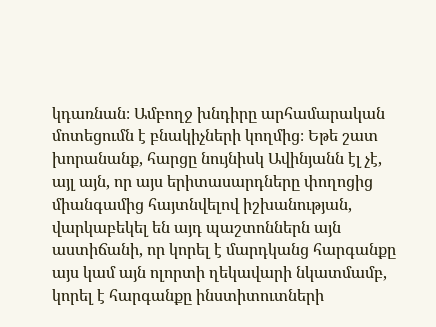կդառնան։ Ամբողջ խնդիրը արհամարական մոտեցումն է բնակիչների կողմից։ Եթե շատ խորանանք, հարցը նույնիսկ Ավինյանն էլ չէ, այլ այն, որ այս երիտասարդները փողոցից միանգամից հայտնվելով իշխանության, վարկաբեկել են այդ պաշտոններն այն աստիճանի, որ կորել է մարդկանց հարգանքը այս կամ այն ոլորտի ղեկավարի նկատմամբ, կորել է հարգանքը ինստիտուտների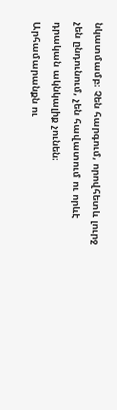նկատմամբ։ Չեն հարգում, որովհետև լուրջ չեն ընդունում, չեն հավատում ու որևէ դրական ակնկալիք չունեն։ Արհամարանքն ու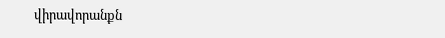վիրավորանքն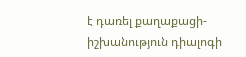է դառել քաղաքացի-իշխանություն դիալոգի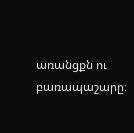առանցքն ու բառապաշարը։